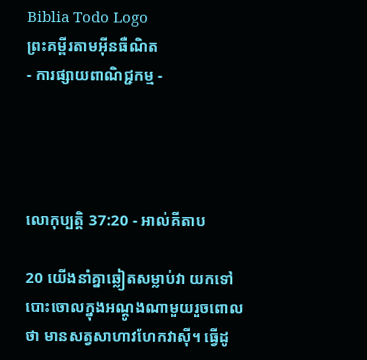Biblia Todo Logo
ព្រះគម្ពីរតាមអ៊ីនធឺណិត
- ការផ្សាយពាណិជ្ជកម្ម -




លោកុ‌ប្បត្តិ 37:20 - អាល់គីតាប

20 យើងនាំគ្នាឆ្លៀតសម្លាប់វា យកទៅបោះចោលក្នុងអណ្តូងណាមួយរួចពោលថា មានសត្វសាហាវហែកវាស៊ី។ ធ្វើដូ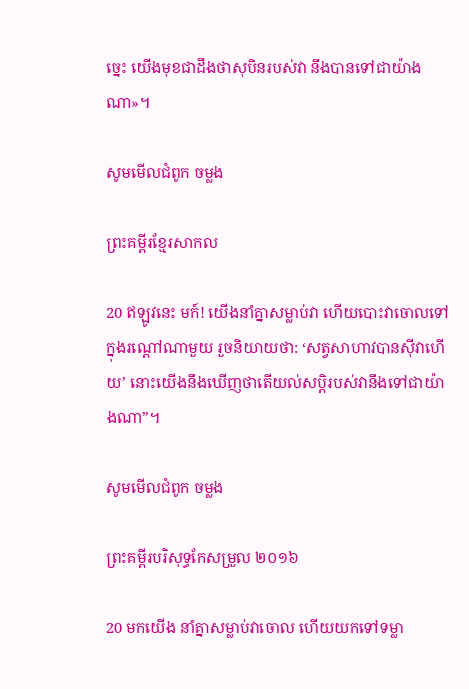ច្នេះ យើងមុខជាដឹងថាសុបិនរបស់វា នឹងបានទៅជាយ៉ាងណា»។

សូមមើលជំពូក ចម្លង

ព្រះគម្ពីរខ្មែរសាកល

20 ឥឡូវនេះ មក៍! យើងនាំគ្នាសម្លាប់វា ហើយបោះវាចោលទៅក្នុងរណ្ដៅណាមួយ រួចនិយាយថា: ‘សត្វសាហាវបានស៊ីវាហើយ’ នោះយើងនឹងឃើញថាតើយល់សប្តិរបស់វានឹងទៅជាយ៉ាងណា”។

សូមមើលជំពូក ចម្លង

ព្រះគម្ពីរបរិសុទ្ធកែសម្រួល ២០១៦

20 មកយើង នាំគ្នាសម្លាប់វាចោល ហើយយកទៅទម្លា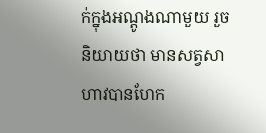ក់ក្នុងអណ្តូងណាមួយ រួចនិយាយថា មានសត្វសាហាវបានហែក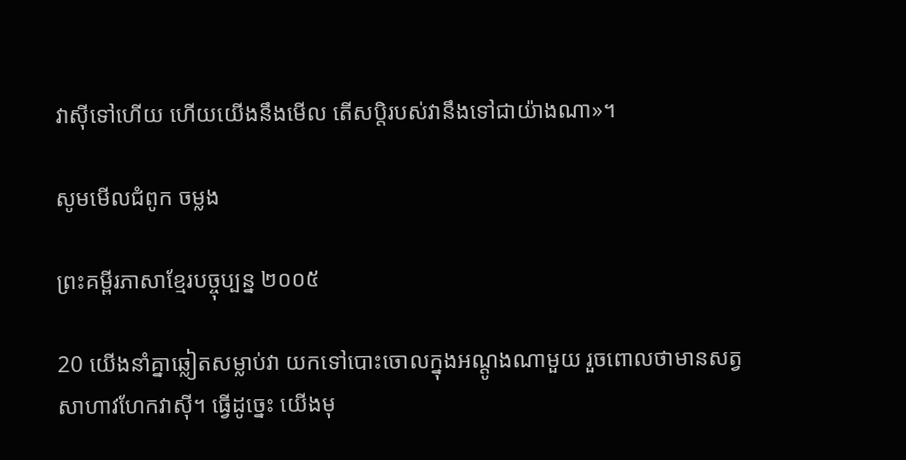វាស៊ីទៅហើយ ហើយយើងនឹងមើល តើសប្តិរបស់វានឹងទៅជាយ៉ាងណា»។

សូមមើលជំពូក ចម្លង

ព្រះគម្ពីរភាសាខ្មែរបច្ចុប្បន្ន ២០០៥

20 យើងនាំគ្នាឆ្លៀតសម្លាប់វា យកទៅបោះចោលក្នុងអណ្ដូងណាមួយ រួចពោលថាមានសត្វសាហាវហែកវាស៊ី។ ធ្វើដូច្នេះ យើងមុ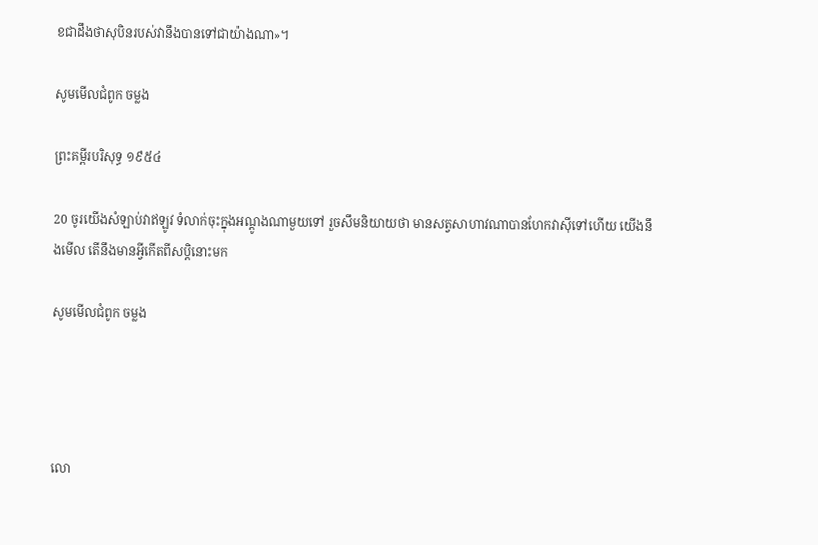ខជាដឹងថាសុបិនរបស់វានឹងបានទៅជាយ៉ាងណា»។

សូមមើលជំពូក ចម្លង

ព្រះគម្ពីរបរិសុទ្ធ ១៩៥៤

20 ចូរយើងសំឡាប់វាឥឡូវ ទំលាក់ចុះក្នុងអណ្តូងណាមួយទៅ រួចសឹមនិយាយថា មានសត្វសាហាវណាបានហែកវាស៊ីទៅហើយ យើងនឹងមើល តើនឹងមានអ្វីកើតពីសប្តិនោះមក

សូមមើលជំពូក ចម្លង




លោ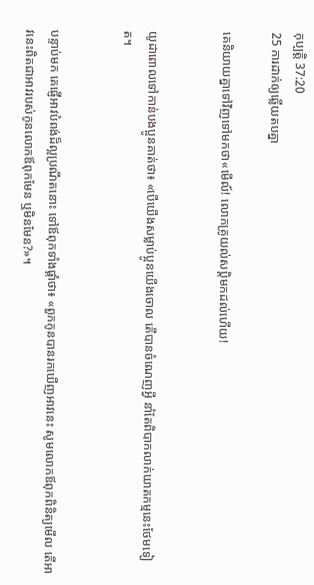កុ‌ប្បត្តិ 37:20
25 ការដាក់ឲ្យឆ្លើយតបគ្នា

គេនិយាយគ្នាទៅវិញទៅមកថា«មើល៍! លោកគ្រូយល់សប្តិមកដល់ហើយ!


យូដាពោលទៅកាន់បង‌ប្អូនគាត់ថា៖ «បើយើងសម្លាប់ប្អូនយើងចោល តើបានចំណេញអ្វី នាំតែពិបាកលាក់ឃាត‌កម្មនេះថែមទៀត។


បន្ទាប់មក គេផ្ញើអាវបំពង់ដ៏ល្អប្រណីតនោះ ទៅឪពុកទាំងផ្តាំថា៖ «ពួកកូនបានរកឃើញអាវនេះ សូមលោកឪពុកពិនិត្យមើល តើអាវនេះពិតជាអាវរបស់កូនលោកឪពុកមែន ឬមិនមែន?»។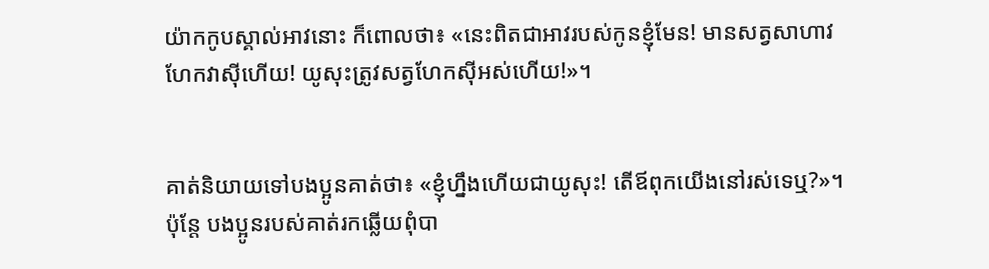យ៉ាកកូបស្គាល់អាវនោះ ក៏ពោលថា៖ «នេះពិតជាអាវរបស់កូនខ្ញុំមែន! មានសត្វសាហាវហែកវាស៊ីហើយ! យូសុះត្រូវសត្វហែកស៊ីអស់ហើយ!»។


គាត់និយាយទៅបង‌ប្អូនគាត់ថា៖ «ខ្ញុំហ្នឹងហើយជាយូសុះ! តើឪពុកយើងនៅរស់ទេឬ?»។ ប៉ុន្តែ បង‌ប្អូនរបស់គាត់រកឆ្លើយពុំបា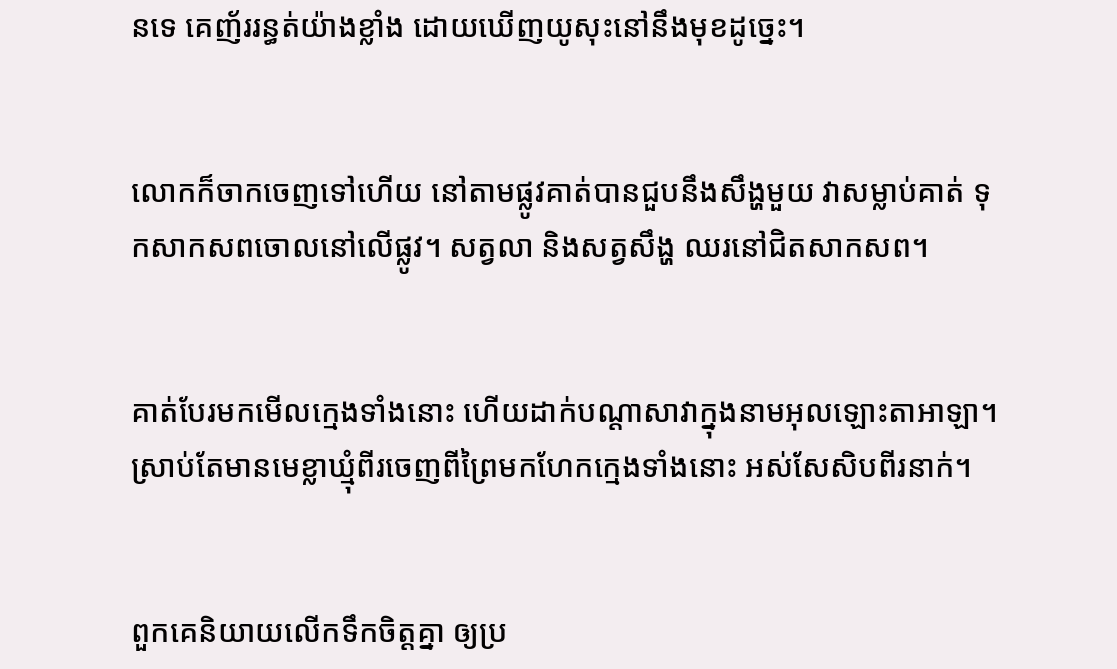នទេ គេញ័ររន្ធត់យ៉ាងខ្លាំង ដោយឃើញយូសុះនៅនឹងមុខដូច្នេះ។


លោកក៏ចាកចេញទៅហើយ នៅតាមផ្លូវគាត់បានជួបនឹងសឹង្ហមួយ វាសម្លាប់គាត់ ទុកសាក‌សពចោលនៅលើផ្លូវ។ សត្វលា និងសត្វសឹង្ហ ឈរនៅជិតសាក‌សព។


គាត់បែរមកមើលក្មេងទាំងនោះ ហើយដាក់បណ្តាសាវាក្នុងនាមអុលឡោះ‌តាអាឡា។ ស្រាប់តែមានមេខ្លាឃ្មុំពីរចេញពីព្រៃមកហែកក្មេងទាំងនោះ អស់សែ‌សិបពីរនាក់។


ពួកគេនិយាយលើកទឹកចិត្តគ្នា ឲ្យប្រ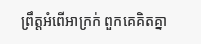ព្រឹត្តអំពើអាក្រក់ ពួកគេគិតគ្នា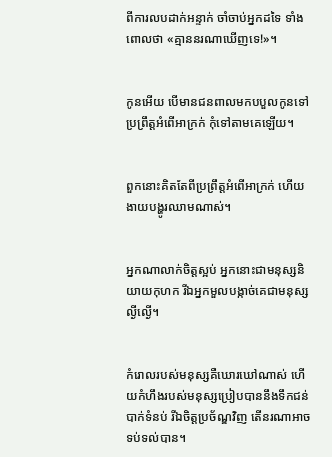ពីការលបដាក់អន្ទាក់ ចាំចាប់អ្នកដទៃ ទាំងពោលថា «គ្មាននរណាឃើញទេ!»។


កូនអើយ បើមានជនពាលមកបបួលកូនទៅប្រព្រឹត្តអំពើអាក្រក់ កុំទៅតាមគេឡើយ។


ពួកនោះគិតតែពីប្រព្រឹត្តអំពើអាក្រក់ ហើយងាយបង្ហូរឈាមណាស់។


អ្នកណាលាក់ចិត្តស្អប់ អ្នកនោះជាមនុស្សនិយាយកុហក រីឯអ្នកមួលបង្កាច់គេជាមនុស្សល្ងី‌ល្ងើ។


កំរោលរបស់មនុស្សគឺឃោរ‌ឃៅណាស់ ហើយកំហឹងរបស់មនុស្សប្រៀបបាននឹងទឹកជន់បាក់ទំនប់ រីឯចិត្តប្រច័ណ្ឌវិញ តើនរណាអាចទប់ទល់បាន។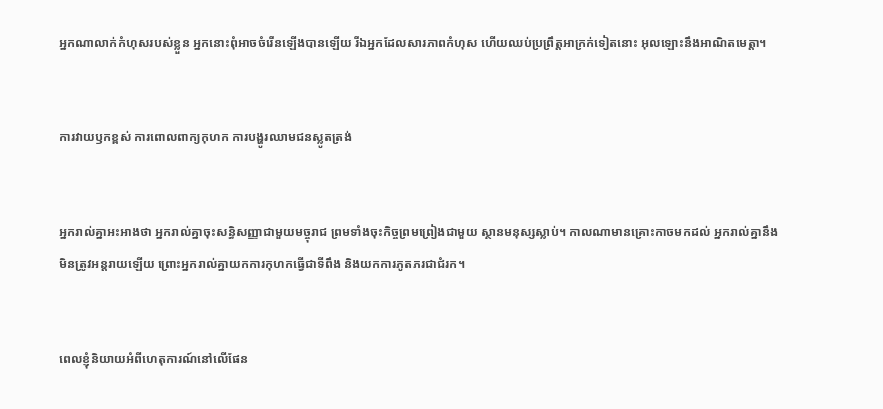អ្នកណាលាក់កំហុសរបស់ខ្លួន អ្នកនោះពុំអាចចំរើនឡើងបានឡើយ រីឯអ្នកដែលសារភាពកំហុស ហើយឈប់ប្រព្រឹត្តអាក្រក់ទៀតនោះ អុលឡោះនឹងអាណិតមេត្តា។


ការវាយ‌ឫកខ្ពស់ ការពោលពាក្យកុហក ការបង្ហូរឈាមជនស្លូតត្រង់


អ្នករាល់គ្នាអះ‌អាងថា អ្នករាល់គ្នាចុះសន្ធិ‌សញ្ញាជាមួយមច្ចុរាជ ព្រមទាំងចុះកិច្ចព្រមព្រៀងជាមួយ ស្ថានមនុស្សស្លាប់។ កាលណាមានគ្រោះកាចមកដល់ អ្នករាល់គ្នានឹងមិនត្រូវអន្តរាយឡើយ ព្រោះអ្នករាល់គ្នាយកការកុហកធ្វើជាទីពឹង និងយកការភូត‌ភរជាជំរក។


ពេលខ្ញុំនិយាយអំពីហេតុ‌ការណ៍នៅលើផែន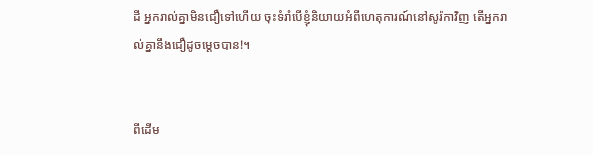ដី អ្នករាល់គ្នាមិនជឿទៅហើយ ចុះទំរាំបើខ្ញុំនិយាយអំពីហេតុ‌ការណ៍នៅសូរ៉កាវិញ តើអ្នករាល់គ្នានឹងជឿដូចម្ដេចបាន!។


ពីដើម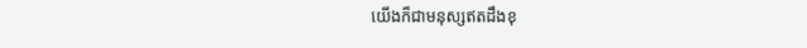យើងក៏ជាមនុស្សឥតដឹងខុ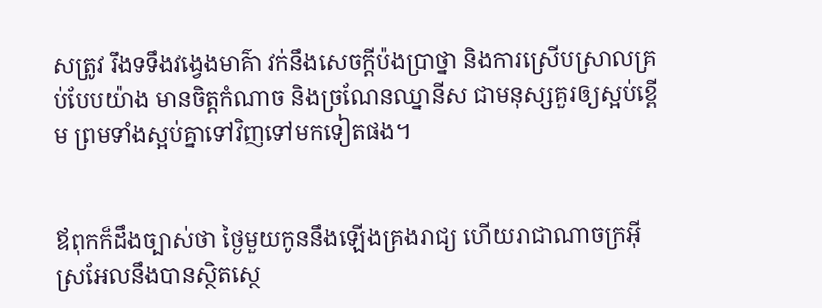សត្រូវ រឹងទទឹងវង្វេងមាគ៌ា វក់នឹងសេចក្ដីប៉ង‌ប្រាថ្នា និងការស្រើបស្រាលគ្រប់បែបយ៉ាង មានចិត្ដកំណាច និងច្រណែនឈ្នានីស ជាមនុស្សគួរឲ្យស្អប់ខ្ពើម ព្រមទាំងស្អប់គ្នាទៅវិញទៅមកទៀតផង។


ឪពុកក៏ដឹងច្បាស់ថា ថ្ងៃមួយកូននឹងឡើងគ្រងរាជ្យ ហើយរាជាណា‌ចក្រអ៊ីស្រ‌អែលនឹងបានស្ថិត‌ស្ថេ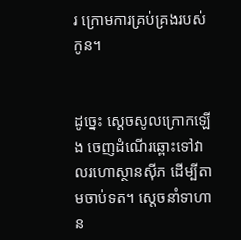រ ក្រោមការគ្រប់‌គ្រងរបស់កូន។


ដូច្នេះ ស្តេចសូលក្រោកឡើង ចេញដំណើរឆ្ពោះទៅវាលរហោ‌ស្ថានស៊ីភ ដើម្បីតាមចាប់ទត។ ស្តេចនាំទាហាន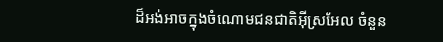ដ៏អង់អាចក្នុងចំណោមជន‌ជាតិអ៊ីស្រ‌អែល ចំនួន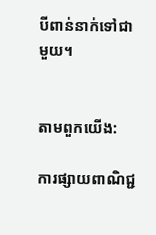បីពាន់នាក់ទៅជាមួយ។


តាមពួកយើង:

ការផ្សាយពាណិជ្ជ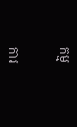កម្ម


ការ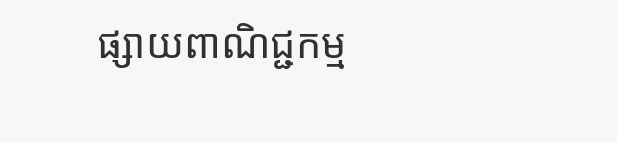ផ្សាយពាណិជ្ជកម្ម